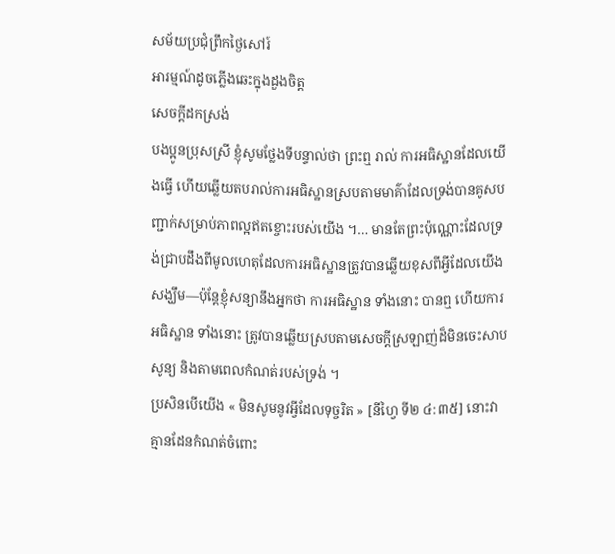សម័យប្រជុំព្រឹកថ្ងៃសៅរ៍
អារម្មណ៍ដូចភ្លើងឆេះក្នុងដួងចិត្ត
សេចក្តីដកស្រង់
បងប្អូនប្រុសស្រី ខ្ញុំសូមថ្លែងទីបន្ទាល់ថា ព្រះឮ រាល់ ការអធិស្ឋានដែលយើងធ្វើ ហើយឆ្លើយតបរាល់ការអធិស្ឋានស្របតាមមាគ៌ាដែលទ្រង់បានគូសបញ្ជាក់សម្រាប់ភាពល្អឥតខ្ចោះរបស់យើង ។… មានតែព្រះប៉ុណ្ណោះដែលទ្រង់ជ្រាបដឹងពីមូលហេតុដែលការអធិស្ឋានត្រូវបានឆ្លើយខុសពីអ្វីដែលយើងសង្ឃឹម—ប៉ុន្តែខ្ញុំសន្យានឹងអ្នកថា ការអធិស្ឋាន ទាំងនោះ បានឮ ហើយការអធិស្ឋាន ទាំងនោះ ត្រូវបានឆ្លើយស្របតាមសេចក្ដីស្រឡាញ់ដ៏មិនចេះសាបសូន្យ និងតាមពេលកំណត់របស់ទ្រង់ ។
ប្រសិនបើយើង « មិនសូមនូវអ្វីដែលទុច្ចរិត » [នីហ្វៃ ទី២ ៤:៣៥] នោះវាគ្មានដែនកំណត់ចំពោះ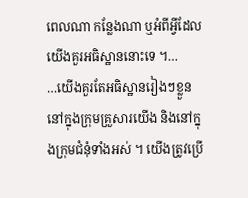ពេលណា កន្លែងណា ឬអំពីអ្វីដែលយើងគួរអធិស្ឋាននោះទេ ។…
…យើងគួរតែអធិស្ឋានរៀងៗខ្លួន នៅក្នុងក្រុមគ្រួសារយើង និងនៅក្នុងក្រុមជំនុំទាំងអស់ ។ យើងត្រូវប្រើ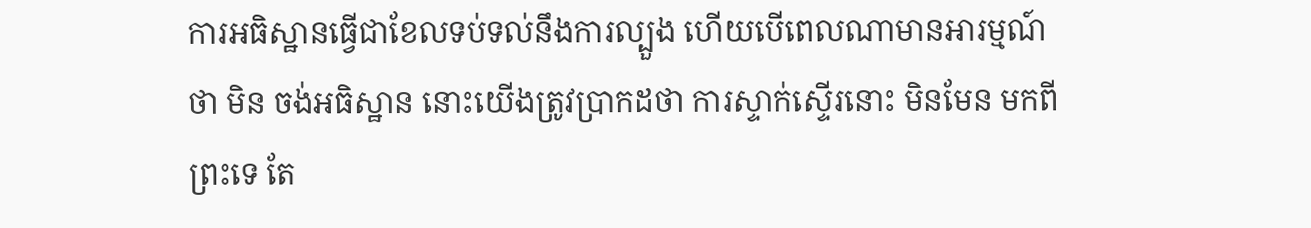ការអធិស្ឋានធ្វើជាខែលទប់ទល់នឹងការល្បួង ហើយបើពេលណាមានអារម្មណ៍ថា មិន ចង់អធិស្ឋាន នោះយើងត្រូវប្រាកដថា ការស្ទាក់ស្ទើរនោះ មិនមែន មកពីព្រះទេ តែ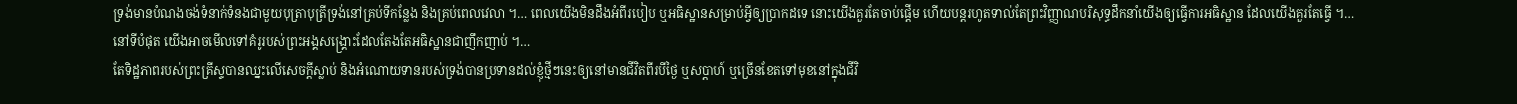ទ្រង់មានបំណងចង់ទំនាក់ទំនងជាមួយបុត្រាបុត្រីទ្រង់នៅគ្រប់ទីកន្លែង និងគ្រប់ពេលវេលា ។… ពេលយើងមិនដឹងអំពីរបៀប ឬអធិស្ឋានសម្រាប់អ្វីឲ្យប្រាកដទេ នោះយើងគួរតែចាប់ផ្ដើម ហើយបន្តរហូតទាល់តែព្រះវិញ្ញាណបរិសុទ្ធដឹកនាំយើងឲ្យធ្វើការអធិស្ឋាន ដែលយើងគួរតែធ្វើ ។…
នៅទីបំផុត យើងអាចមើលទៅគំរូរបស់ព្រះអង្គសង្គ្រោះដែលតែងតែអធិស្ឋានជាញឹកញាប់ ។…
តែទិដ្ឋភាពរបស់ព្រះគ្រីស្ទបានឈ្នះលើសេចក្តីស្លាប់ និងអំណោយទានរបស់ទ្រង់បានប្រទានដល់ខ្ញុំថ្មីៗនេះឲ្យនៅមានជីវិតពីរបីថ្ងៃ ឬសប្តាហ៍ ឬច្រើនខែតទៅមុខនៅក្នុងជីវិ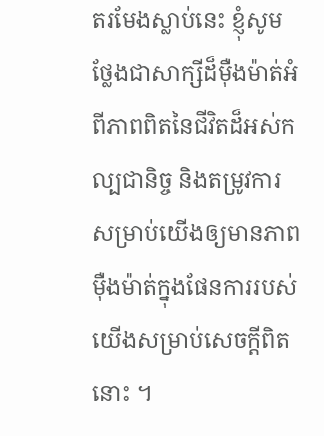តរមែងស្លាប់នេះ ខ្ញុំសូមថ្លែងជាសាក្សីដ៏ម៉ឺងម៉ាត់អំពីភាពពិតនៃជីវិតដ៏អស់កល្បជានិច្ច និងតម្រូវការសម្រាប់យើងឲ្យមានភាពម៉ឺងម៉ាត់ក្នុងផែនការរបស់យើងសម្រាប់សេចក្ដីពិតនោះ ។